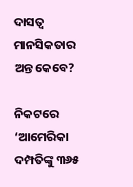ଦାସତ୍ୱ ମାନସିକତାର ଅନ୍ତ କେବେ?

ନିକଟରେ ‘ଆମେରିକା ଦମ୍ପତିଙ୍କୁ ୩୬୫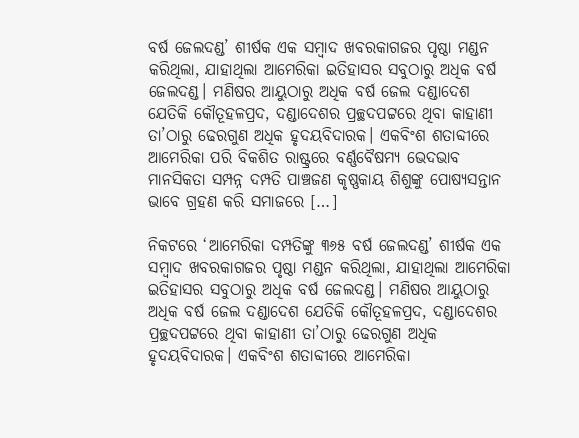ବର୍ଷ ଜେଲଦଣ୍ଡ’ ଶୀର୍ଷକ ଏକ ସମ୍ୱାଦ ଖବରକାଗଜର ପୃଷ୍ଠା ମଣ୍ଡନ କରିଥିଲା, ଯାହାଥିଲା ଆମେରିକା ଇତିହାସର ସବୁଠାରୁ ଅଧିକ ବର୍ଷ ଜେଲଦଣ୍ଡ। ମଣିଷର ଆୟୁଠାରୁ ଅଧିକ ବର୍ଷ ଜେଲ ଦଣ୍ଡାଦେଶ ଯେତିକି କୌତୂହଳପ୍ରଦ, ଦଣ୍ଡାଦେଶର ପ୍ରଚ୍ଛଦପଟ୍ଟରେ ଥିବା କାହାଣୀ ତା’ଠାରୁ ଢେରଗୁଣ ଅଧିକ ହୃଦୟବିଦାରକ। ଏକବିଂଶ ଶତାବ୍ଦୀରେ ଆମେରିକା ପରି ବିକଶିତ ରାଷ୍ଟ୍ରରେ ବର୍ଣ୍ଣବୈଷମ୍ୟ ଭେଦଭାବ ମାନସିକତା ସମ୍ପନ୍ନ ଦମ୍ପତି ପାଞ୍ଚଜଣ କୃଷ୍ଣକାୟ ଶିଶୁଙ୍କୁ ପୋଷ୍ୟସନ୍ତାନ ଭାବେ ଗ୍ରହଣ କରି ସମାଜରେ […]

ନିକଟରେ ‘ଆମେରିକା ଦମ୍ପତିଙ୍କୁ ୩୬୫ ବର୍ଷ ଜେଲଦଣ୍ଡ’ ଶୀର୍ଷକ ଏକ ସମ୍ୱାଦ ଖବରକାଗଜର ପୃଷ୍ଠା ମଣ୍ଡନ କରିଥିଲା, ଯାହାଥିଲା ଆମେରିକା ଇତିହାସର ସବୁଠାରୁ ଅଧିକ ବର୍ଷ ଜେଲଦଣ୍ଡ। ମଣିଷର ଆୟୁଠାରୁ ଅଧିକ ବର୍ଷ ଜେଲ ଦଣ୍ଡାଦେଶ ଯେତିକି କୌତୂହଳପ୍ରଦ, ଦଣ୍ଡାଦେଶର ପ୍ରଚ୍ଛଦପଟ୍ଟରେ ଥିବା କାହାଣୀ ତା’ଠାରୁ ଢେରଗୁଣ ଅଧିକ ହୃଦୟବିଦାରକ। ଏକବିଂଶ ଶତାବ୍ଦୀରେ ଆମେରିକା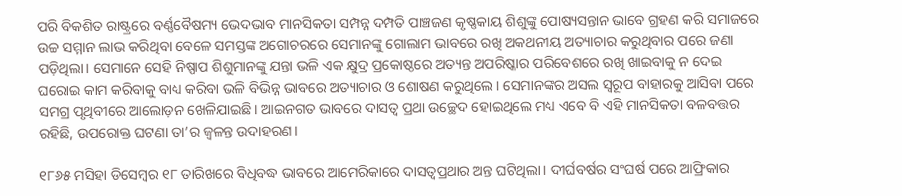ପରି ବିକଶିତ ରାଷ୍ଟ୍ରରେ ବର୍ଣ୍ଣବୈଷମ୍ୟ ଭେଦଭାବ ମାନସିକତା ସମ୍ପନ୍ନ ଦମ୍ପତି ପାଞ୍ଚଜଣ କୃଷ୍ଣକାୟ ଶିଶୁଙ୍କୁ ପୋଷ୍ୟସନ୍ତାନ ଭାବେ ଗ୍ରହଣ କରି ସମାଜରେ ଉଚ୍ଚ ସମ୍ମାନ ଲାଭ କରିଥିବା ବେଳେ ସମସ୍ତଙ୍କ ଅଗୋଚରରେ ସେମାନଙ୍କୁ ଗୋଲାମ ଭାବରେ ରଖି ଅକଥନୀୟ ଅତ୍ୟାଚାର କରୁଥିବାର ପରେ ଜଣା ପଡ଼ିଥିଲା। ସେମାନେ ସେହି ନିଷ୍ପାପ ଶିଶୁମାନଙ୍କୁ ଯନ୍ତା ଭଳି ଏକ କ୍ଷୁଦ୍ର ପ୍ରକୋଷ୍ଠରେ ଅତ୍ୟନ୍ତ ଅପରିଷ୍କାର ପରିବେଶରେ ରଖି ଖାଇବାକୁ ନ ଦେଇ ଘରୋଇ କାମ କରିବାକୁ ବାଧ୍ୟ କରିବା ଭଳି ବିଭିନ୍ନ ଭାବରେ ଅତ୍ୟାଚାର ଓ ଶୋଷଣ କରୁଥିଲେ। ସେମାନଙ୍କର ଅସଲ ସ୍ୱରୂପ ବାହାରକୁ ଆସିବା ପରେ ସମଗ୍ର ପୃଥିବୀରେ ଆଲୋଡ଼ନ ଖେଳିଯାଇଛି। ଆଇନଗତ ଭାବରେ ଦାସତ୍ୱ ପ୍ରଥା ଉଚ୍ଛେଦ ହୋଇଥିଲେ ମଧ୍ୟ ଏବେ ବି ଏହି ମାନସିକତା ବଳବତ୍ତର ରହିଛି, ଉପରୋକ୍ତ ଘଟଣା ତା’ର ଜ୍ୱଳନ୍ତ ଉଦାହରଣ।

୧୮୬୫ ମସିହା ଡିସେମ୍ୱର ୧୮ ତାରିଖରେ ବିଧିବଦ୍ଧ ଭାବରେ ଆମେରିକାରେ ଦାସତ୍ୱପ୍ରଥାର ଅନ୍ତ ଘଟିଥିଲା। ଦୀର୍ଘବର୍ଷର ସଂଘର୍ଷ ପରେ ଆଫ୍ରିକାର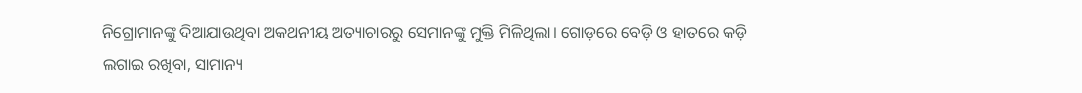ନିଗ୍ରୋମାନଙ୍କୁ ଦିଆଯାଉଥିବା ଅକଥନୀୟ ଅତ୍ୟାଚାରରୁ ସେମାନଙ୍କୁ ମୁକ୍ତି ମିଳିଥିଲା। ଗୋଡ଼ରେ ବେଡ଼ି ଓ ହାତରେ କଡ଼ି ଲଗାଇ ରଖିବା, ସାମାନ୍ୟ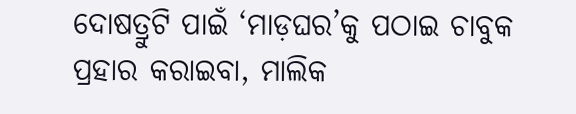ଦୋଷତ୍ରୁଟି ପାଇଁ ‘ମାଡ଼ଘର’କୁ ପଠାଇ ଚାବୁକ ପ୍ରହାର କରାଇବା, ମାଲିକ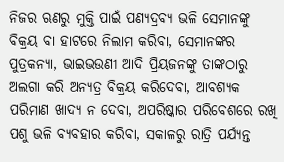ନିଜର ଋଣରୁ ମୁକ୍ତି ପାଇଁ ପଣ୍ୟଦ୍ରବ୍ୟ ଭଳି ସେମାନଙ୍କୁ ବିକ୍ରୟ ବା ହାଟରେ ନିଲାମ କରିବା, ସେମାନଙ୍କର ପୁତ୍ରକନ୍ୟା, ଭାଇଭଉଣୀ ଆଦି ପ୍ରିୟଜନଙ୍କୁ ତାଙ୍କଠାରୁ ଅଲଗା କରି ଅନ୍ୟତ୍ର ବିକ୍ରୟ କରିଦେବା, ଆବଶ୍ୟକ ପରିମାଣ ଖାଦ୍ୟ ନ ଦେବା, ଅପରିଷ୍କାର ପରିବେଶରେ ରଖି ପଶୁ ଭଳି ବ୍ୟବହାର କରିବା, ସକାଳରୁ ରାତ୍ରି ପର୍ଯ୍ୟନ୍ତ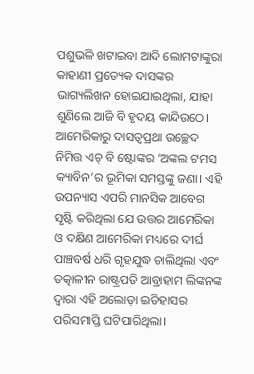ପଶୁଭଳି ଖଟାଇବା ଆଦି ଲୋମଟାଙ୍କୁରା କାହାଣୀ ପ୍ରତ୍ୟେକ ଦାସଙ୍କର ଭାଗ୍ୟଲିଖନ ହୋଇଯାଇଥିଲା, ଯାହା ଶୁଣିଲେ ଆଜି ବି ହୃଦୟ କାନ୍ଦିଉଠେ। ଆମେରିକାରୁ ଦାସତ୍ୱପ୍ରଥା ଉଚ୍ଛେଦ ନିମିତ୍ତ ଏଚ୍‌‌ ବି ଷ୍ଟୋଙ୍କର ‘ଅଙ୍କଲ ଟମସ କ୍ୟାବିନ’ର ଭୂମିକା ସମସ୍ତଙ୍କୁ ଜଣା। ଏହି ଉପନ୍ୟାସ ଏପରି ମାନସିକ ଆବେଗ ସୃଷ୍ଟି କରିଥିଲା ଯେ ଉତ୍ତର ଆମେରିକା ଓ ଦକ୍ଷିଣ ଆମେରିକା ମଧ୍ୟରେ ଦୀର୍ଘ ପାଞ୍ଚବର୍ଷ ଧରି ଗୃହଯୁଦ୍ଧ ଚାଲିଥିଲା ଏବଂ ତତ୍କାଳୀନ ରାଷ୍ଟ୍ରପତି ଆବ୍ରାହାମ ଲିଙ୍କନଙ୍କ ଦ୍ୱାରା ଏହି ଅଲୋଡ଼ା ଇତିହାସର ପରିସମାପ୍ତି ଘଟିପାରିଥିଲା।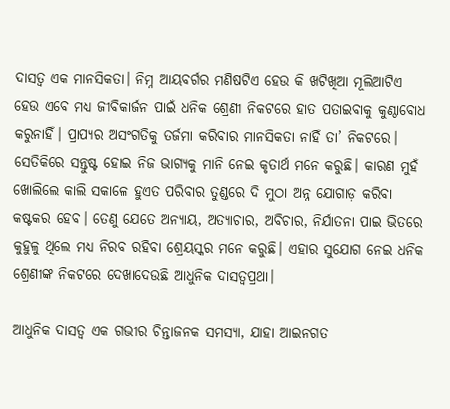ଦାସତ୍ୱ ଏକ ମାନସିକତା। ନିମ୍ନ ଆୟବର୍ଗର ମଣିଷଟିଏ ହେଉ କି ଖଟିଖିଆ ମୂଲିଆଟିଏ ହେଉ ଏବେ ମଧ୍ୟ ଜୀବିକାର୍ଜନ ପାଇଁ ଧନିକ ଶ୍ରେଣୀ ନିକଟରେ ହାତ ପତାଇବାକୁ କୁଣ୍ଠାବୋଧ କରୁନାହିଁ। ପ୍ରାପ୍ୟର ଅସଂଗତିକୁ ତର୍ଜମା କରିବାର ମାନସିକତା ନାହିଁ ତା’ ନିକଟରେ। ସେତିକିରେ ସନ୍ତୁଷ୍ଟ ହୋଇ ନିଜ ଭାଗ୍ୟକୁ ମାନି ନେଇ କୃତାର୍ଥ ମନେ କରୁଛି। କାରଣ ମୁହଁ ଖୋଲିଲେ କାଲି ସକାଳେ ହୁଏତ ପରିବାର ତୁଣ୍ଡରେ ଦି ମୁଠା ଅନ୍ନ ଯୋଗାଡ଼ କରିବା କଷ୍ଟକର ହେବ। ତେଣୁ ଯେତେ ଅନ୍ୟାୟ, ଅତ୍ୟାଚାର, ଅବିଚାର, ନିର୍ଯାତନା ପାଇ ଭିତରେ କୁହୁଳୁ ଥିଲେ ମଧ୍ୟ ନିରବ ରହିବା ଶ୍ରେୟସ୍କର ମନେ କରୁଛି। ଏହାର ସୁଯୋଗ ନେଇ ଧନିକ ଶ୍ରେଣୀଙ୍କ ନିକଟରେ ଦେଖାଦେଉଛି ଆଧୁନିକ ଦାସତ୍ୱପ୍ରଥା।

ଆଧୁନିକ ଦାସତ୍ୱ ଏକ ଗଭୀର ଚିନ୍ତାଜନକ ସମସ୍ୟା, ଯାହା ଆଇନଗତ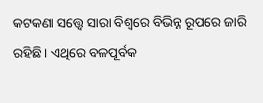କଟକଣା ସତ୍ତ୍ବେ ସାରା ବିଶ୍ୱରେ ବିଭିନ୍ନ ରୂପରେ ଜାରି ରହିଛି। ଏଥିରେ ବଳପୂର୍ବକ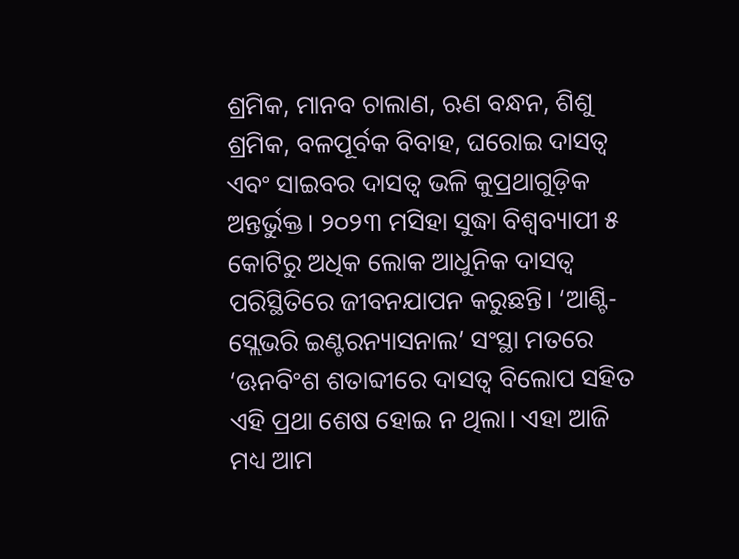ଶ୍ରମିକ, ମାନବ ଚାଲାଣ, ଋଣ ବନ୍ଧନ, ଶିଶୁ ଶ୍ରମିକ, ବଳପୂର୍ବକ ବିବାହ, ଘରୋଇ ଦାସତ୍ୱ ଏବଂ ସାଇବର ଦାସତ୍ୱ ଭଳି କୁପ୍ରଥାଗୁଡ଼ିକ ଅନ୍ତର୍ଭୁକ୍ତ। ୨୦୨୩ ମସିହା ସୁଦ୍ଧା ବିଶ୍ୱବ୍ୟାପୀ ୫ କୋଟିରୁ ଅଧିକ ଲୋକ ଆଧୁନିକ ଦାସତ୍ୱ ପରିସ୍ଥିତିରେ ଜୀବନଯାପନ କରୁଛନ୍ତି। ‘ଆଣ୍ଟି-ସ୍ଲେଭରି ଇଣ୍ଟରନ୍ୟାସନାଲ’ ସଂସ୍ଥା ମତରେ ‘ଊନବିଂଶ ଶତାବ୍ଦୀରେ ଦାସତ୍ୱ ବିଲୋପ ସହିତ ଏହି ପ୍ରଥା ଶେଷ ହୋଇ ନ ଥିଲା। ଏହା ଆଜି ମଧ୍ୟ ଆମ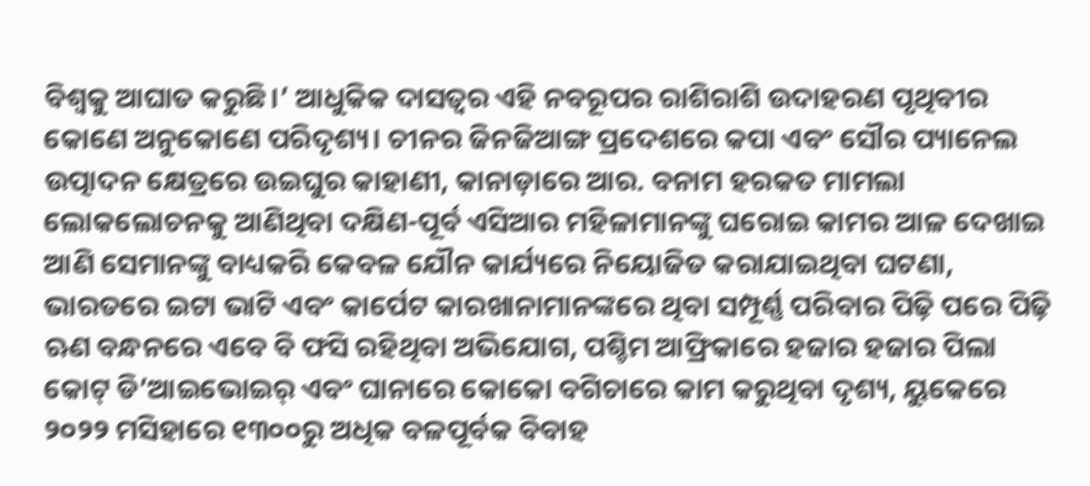ବିଶ୍ୱକୁ ଆଘାତ କରୁଛି।’ ଆଧୁକିକ ଦାସତ୍ୱର ଏହି ନବରୂପର ରାଶିରାଶି ଉଦାହରଣ ପୃଥିବୀର କୋଣେ ଅନୁକୋଣେ ପରିଦୃଶ୍ୟ। ଚୀନର ଜିନଜିଆଙ୍ଗ ପ୍ରଦେଶରେ କପା ଏବଂ ସୌର ପ୍ୟାନେଲ ଉତ୍ପାଦନ କ୍ଷେତ୍ରରେ ଉଇଘୁର କାହାଣୀ, କାନାଡ଼ାରେ ଆର. ବନାମ ହରକତ ମାମଲା ଲୋକଲୋଚନକୁ ଆଣିଥିବା ଦକ୍ଷିଣ-ପୂର୍ବ ଏସିଆର ମହିଳାମାନଙ୍କୁ ଘରୋଇ କାମର ଆଳ ଦେଖାଇ ଆଣି ସେମାନଙ୍କୁ ବାଧ୍ୟକରି କେବଳ ଯୌନ କାର୍ଯ୍ୟରେ ନିୟୋଜିତ କରାଯାଇଥିବା ଘଟଣା, ଭାରତରେ ଇଟା ଭାଟି ଏବଂ କାର୍ପେଟ କାରଖାନାମାନଙ୍କରେ ଥିବା ସମ୍ପୂର୍ଣ୍ଣ ପରିବାର ପିଢ଼ି ପରେ ପିଢ଼ି ଋଣ ବନ୍ଧନରେ ଏବେ ବି ଫସି ରହିଥିବା ଅଭିଯୋଗ, ପଶ୍ଚିମ ଆଫ୍ରିକାରେ ହଜାର ହଜାର ପିଲା କୋଟ୍‌‌ ଡି’ଆଇଭୋଇର୍‌‌ ଏବଂ ଘାନାରେ କୋକୋ ବଗିଚାରେ କାମ କରୁଥିବା ଦୃଶ୍ୟ, ୟୁକେରେ ୨୦୨୨ ମସିହାରେ ୧୩୦୦ରୁ ଅଧିକ ବଳପୂର୍ବକ ବିବାହ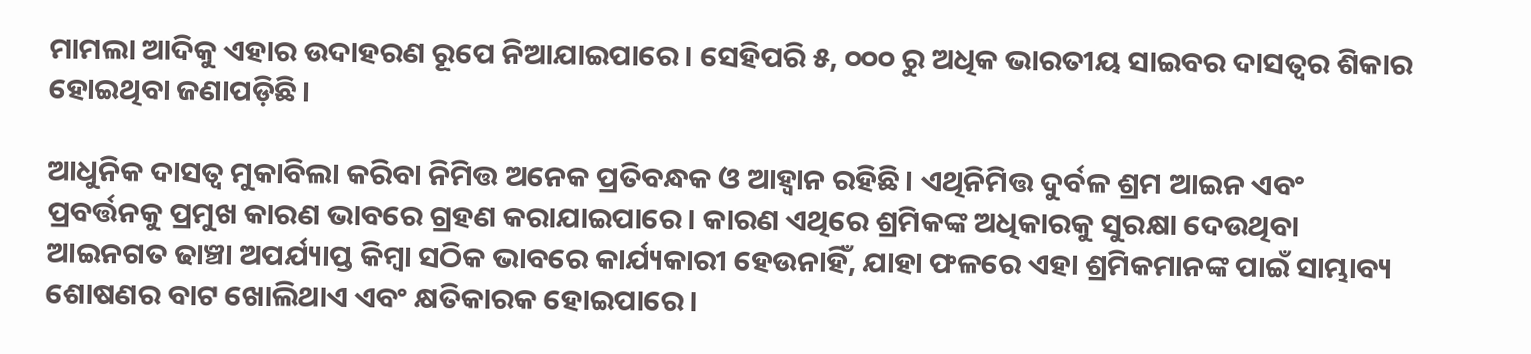ମାମଲା ଆଦିକୁ ଏହାର ଉଦାହରଣ ରୂପେ ନିଆଯାଇପାରେ। ସେହିପରି ୫, ୦୦୦ ରୁ ଅଧିକ ଭାରତୀୟ ସାଇବର ଦାସତ୍ୱର ଶିକାର ହୋଇଥିବା ଜଣାପଡ଼ିଛି।

ଆଧୁନିକ ଦାସତ୍ୱ ମୁକାବିଲା କରିବା ନିମିତ୍ତ ଅନେକ ପ୍ରତିବନ୍ଧକ ଓ ଆହ୍ୱାନ ରହିଛି। ଏଥିନିମିତ୍ତ ଦୁର୍ବଳ ଶ୍ରମ ଆଇନ ଏବଂ ପ୍ରବର୍ତ୍ତନକୁ ପ୍ରମୁଖ କାରଣ ଭାବରେ ଗ୍ରହଣ କରାଯାଇପାରେ। କାରଣ ଏଥିରେ ଶ୍ରମିକଙ୍କ ଅଧିକାରକୁ ସୁରକ୍ଷା ଦେଉଥିବା ଆଇନଗତ ଢାଞ୍ଚା ଅପର୍ଯ୍ୟାପ୍ତ କିମ୍ୱା ସଠିକ ଭାବରେ କାର୍ଯ୍ୟକାରୀ ହେଉନାହିଁ, ଯାହା ଫଳରେ ଏହା ଶ୍ରମିକମାନଙ୍କ ପାଇଁ ସାମ୍ଭାବ୍ୟ ଶୋଷଣର ବାଟ ଖୋଲିଥାଏ ଏବଂ କ୍ଷତିକାରକ ହୋଇପାରେ।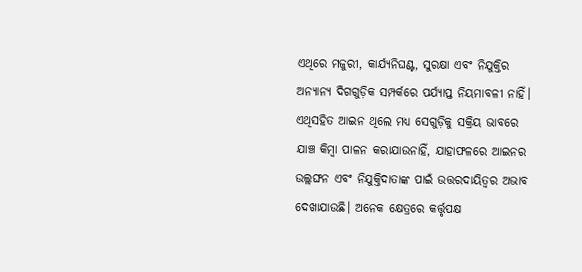ଏଥିରେ ମଜୁରୀ, କାର୍ଯ୍ୟନିଘଣ୍ଟ, ସୁରକ୍ଷା ଏବଂ ନିଯୁକ୍ତିର ଅନ୍ୟାନ୍ୟ ଦିଗଗୁଡ଼ିକ ସମ୍ପର୍କରେ ପର୍ଯ୍ୟାପ୍ତ ନିୟମାବଳୀ ନାହିଁ। ଏଥିସହିତ ଆଇନ ଥିଲେ ମଧ୍ୟ ସେଗୁଡ଼ିକୁ ସକ୍ରିୟ ଭାବରେ ଯାଞ୍ଚ କିମ୍ୱା ପାଳନ କରାଯାଉନାହିଁ, ଯାହାଫଳରେ ଆଇନର ଉଲ୍ଲଙ୍ଘନ ଏବଂ ନିଯୁକ୍ତିଦାତାଙ୍କ ପାଇଁ ଉତ୍ତରଦାୟିତ୍ୱର ଅଭାବ ଦେଖାଯାଉଛି। ଅନେକ କ୍ଷେତ୍ରରେ କର୍ତ୍ତୃପକ୍ଷ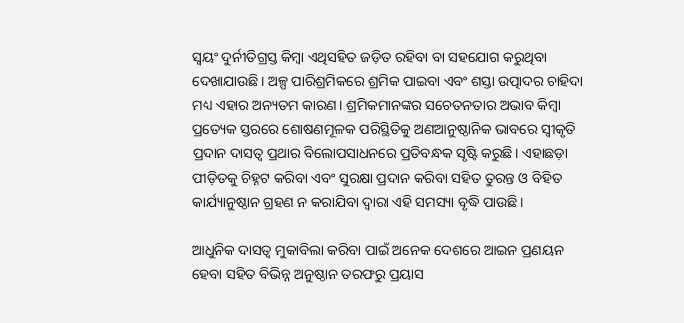ସ୍ୱୟଂ ଦୁର୍ନୀତିଗ୍ରସ୍ତ କିମ୍ୱା ଏଥିସହିତ ଜଡ଼ିତ ରହିବା ବା ସହଯୋଗ କରୁଥିବା ଦେଖାଯାଉଛି। ଅଳ୍ପ ପାରିଶ୍ରମିକରେ ଶ୍ରମିକ ପାଇବା ଏବଂ ଶସ୍ତା ଉତ୍ପାଦର ଚାହିଦା ମଧ୍ୟ ଏହାର ଅନ୍ୟତମ କାରଣ। ଶ୍ରମିକମାନଙ୍କର ସଚେତନତାର ଅଭାବ କିମ୍ୱା ପ୍ରତ୍ୟେକ ସ୍ତରରେ ଶୋଷଣମୂଳକ ପରିସ୍ଥିତିକୁ ଅଣଆନୁଷ୍ଠାନିକ ଭାବରେ ସ୍ୱୀକୃତି ପ୍ରଦାନ ଦାସତ୍ବ ପ୍ରଥାର ବିଲୋପସାଧନରେ ପ୍ରତିବନ୍ଧକ ସୃଷ୍ଟି କରୁଛି। ଏହାଛଡ଼ା ପୀଡ଼ିତକୁ ଚିହ୍ନଟ କରିବା ଏବଂ ସୁରକ୍ଷା ପ୍ରଦାନ କରିବା ସହିତ ତୁରନ୍ତ ଓ ବିହିତ କାର୍ଯ୍ୟାନୁଷ୍ଠାନ ଗ୍ରହଣ ନ କରାଯିବା ଦ୍ୱାରା ଏହି ସମସ୍ୟା ବୃଦ୍ଧି ପାଉଛି।

ଆଧୁନିକ ଦାସତ୍ୱ ମୁକାବିଲା କରିବା ପାଇଁ ଅନେକ ଦେଶରେ ଆଇନ ପ୍ରଣୟନ ହେବା ସହିତ ବିଭିନ୍ନ ଅନୁଷ୍ଠାନ ତରଫରୁ ପ୍ରୟାସ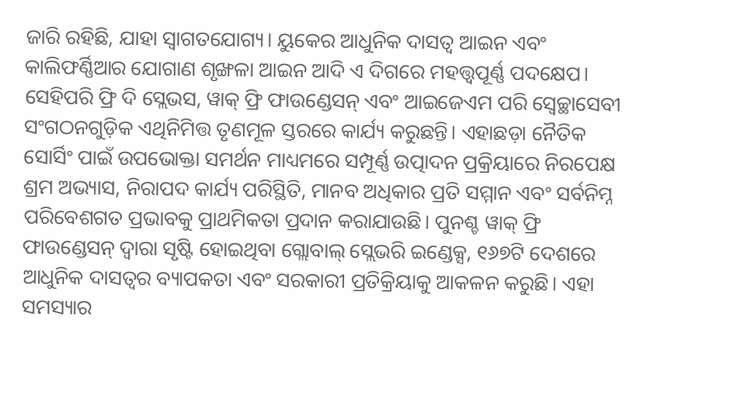ଜାରି ରହିଛି, ଯାହା ସ୍ୱାଗତଯୋଗ୍ୟ। ୟୁକେର ଆଧୁନିକ ଦାସତ୍ୱ ଆଇନ ଏବଂ କାଲିଫର୍ଣ୍ଣିଆର ଯୋଗାଣ ଶୃଙ୍ଖଳା ଆଇନ ଆଦି ଏ ଦିଗରେ ମହତ୍ତ୍ୱପୂର୍ଣ୍ଣ ପଦକ୍ଷେପ। ସେହିପରି ଫ୍ରି ଦି ସ୍ଲେଭସ, ୱାକ୍‌‌ ଫ୍ରି ଫାଉଣ୍ଡେସନ୍‌‌ ଏବଂ ଆଇଜେଏମ ପରି ସ୍ବେଚ୍ଛାସେବୀ ସଂଗଠନଗୁଡ଼ିକ ଏଥିନିମିତ୍ତ ତୃଣମୂଳ ସ୍ତରରେ କାର୍ଯ୍ୟ କରୁଛନ୍ତି। ଏହାଛଡ଼ା ନୈତିକ ସୋର୍ସିଂ ପାଇଁ ଉପଭୋକ୍ତା ସମର୍ଥନ ମାଧ୍ୟମରେ ସମ୍ପୂର୍ଣ୍ଣ ଉତ୍ପାଦନ ପ୍ରକ୍ରିୟାରେ ନିରପେକ୍ଷ ଶ୍ରମ ଅଭ୍ୟାସ, ନିରାପଦ କାର୍ଯ୍ୟ ପରିସ୍ଥିତି, ମାନବ ଅଧିକାର ପ୍ରତି ସମ୍ମାନ ଏବଂ ସର୍ବନିମ୍ନ ପରିବେଶଗତ ପ୍ରଭାବକୁ ପ୍ରାଥମିକତା ପ୍ରଦାନ କରାଯାଉଛି। ପୁନଶ୍ଚ ୱାକ୍‌‌ ଫ୍ରି ଫାଉଣ୍ଡେସନ୍‌‌ ଦ୍ୱାରା ସୃଷ୍ଟି ହୋଇଥିବା ଗ୍ଲୋବାଲ୍‌‌ ସ୍ଲେଭରି ଇଣ୍ଡେକ୍ସ, ୧୬୭ଟି ଦେଶରେ ଆଧୁନିକ ଦାସତ୍ୱର ବ୍ୟାପକତା ଏବଂ ସରକାରୀ ପ୍ରତିକ୍ରିୟାକୁ ଆକଳନ କରୁଛି। ଏହା ସମସ୍ୟାର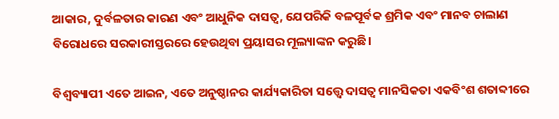ଆକାର, ଦୁର୍ବଳତାର କାରଣ ଏବଂ ଆଧୁନିକ ଦାସତ୍ୱ, ଯେପରିକି ବଳପୂର୍ବକ ଶ୍ରମିକ ଏବଂ ମାନବ ଚାଲାଣ ବିରୋଧରେ ସରକାରୀସ୍ତରରେ ହେଉଥିବା ପ୍ରୟାସର ମୂଲ୍ୟାଙ୍କନ କରୁଛି।

ବିଶ୍ୱବ୍ୟାପୀ ଏତେ ଆଇନ, ଏତେ ଅନୁଷ୍ଠାନର କାର୍ଯ୍ୟକାରିତା ସତ୍ତ୍ବେ ଦାସତ୍ୱ ମାନସିକତା ଏକବିଂଶ ଶତାବ୍ଦୀରେ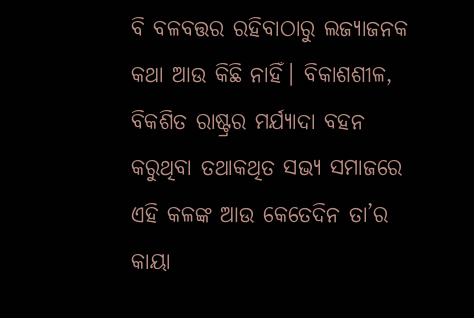ବି ବଳବତ୍ତର ରହିବାଠାରୁ ଲଜ୍ୟାଜନକ କଥା ଆଉ କିଛି ନାହିଁ। ବିକାଶଶୀଳ, ବିକଶିତ ରାଷ୍ଟ୍ରର ମର୍ଯ୍ୟାଦା ବହନ କରୁଥିବା ତଥାକଥିତ ସଭ୍ୟ ସମାଜରେ ଏହି କଳଙ୍କ ଆଉ କେତେଦିନ ତା’ର କାୟା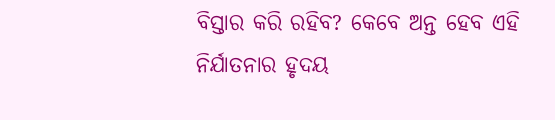ବିସ୍ତାର କରି ରହିବ? କେବେ ଅନ୍ତ ହେବ ଏହି ନିର୍ଯାତନାର ହୃଦୟ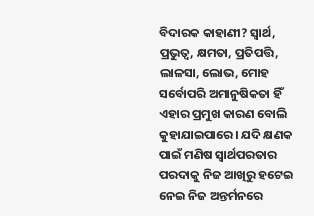ବିଦାରକ କାହାଣୀ? ସ୍ୱାର୍ଥ, ପ୍ରଭୁତ୍ୱ, କ୍ଷମତା, ପ୍ରତିପତ୍ତି, ଲାଳସା, ଲୋଭ, ମୋହ ସର୍ବୋପରି ଅମାନୁଷିକତା ହିଁ ଏହାର ପ୍ରମୁଖ କାରଣ ବୋଲି କୁହାଯାଇପାରେ। ଯଦି କ୍ଷଣକ ପାଇଁ ମଣିଷ ସ୍ୱାର୍ଥପରତାର ପରଦାକୁ ନିଜ ଆଖିରୁ ହଟେଇ ନେଇ ନିଜ ଅନ୍ତର୍ମନରେ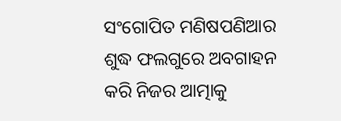ସଂଗୋପିତ ମଣିଷପଣିଆର ଶୁଦ୍ଧ ଫଲଗୁରେ ଅବଗାହନ କରି ନିଜର ଆତ୍ମାକୁ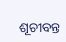ଶୂଚୀବନ୍ତ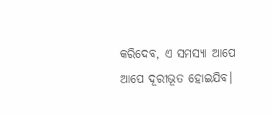କରିଦେବ, ଏ ସମସ୍ୟା ଆପେ ଆପେ ଦୂରୀଭୂତ ହୋଇଯିବ।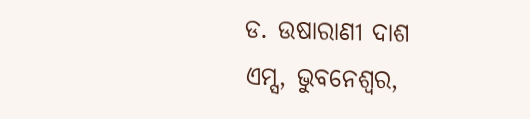ଡ. ଉଷାରାଣୀ ଦାଶ
ଏମ୍ସ, ଭୁବନେଶ୍ୱର,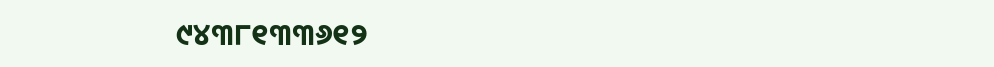୯୪୩୮୧୩୩୬୧୨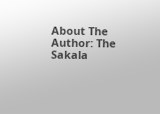About The Author: The Sakala